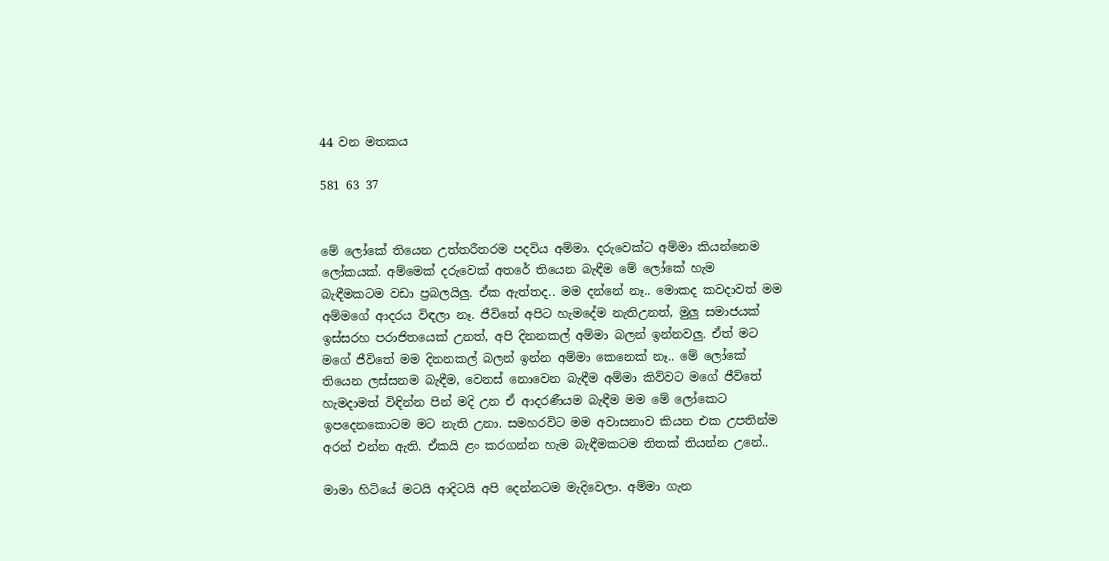44 වන මතකය

581 63 37


මේ ලෝකේ තියෙන උත්තරීතරම පදවිය අම්මා. දරුවෙක්ට අම්මා කියන්නෙම ලෝකයක්. අම්මෙක් දරුවෙක් අතරේ තියෙන බැඳීම මේ ලෝකේ හැම බැඳීමකටම වඩා ප්‍රබලයිලු. ඒක ඇත්තද.. මම දන්නේ නෑ.. මොකද කවදාවත් මම අම්මගේ ආදරය විඳලා නෑ. ජීවිතේ අපිට හැමදේම නැතිඋනත්, මුලු සමාජයක් ඉස්සරහ පරාජිතයෙක් උනත්, අපි දිනනකල් අම්මා බලන් ඉන්නවලු. ඒත් මට මගේ ජීවිතේ මම දිනනකල් බලන් ඉන්න අම්මා කෙනෙක් නෑ.. මේ ලෝකේ තියෙන ලස්සනම බැඳීම, වෙනස් නොවෙන බැඳීම අම්මා කිව්වට මගේ ජීවිතේ හැමදාමත් විඳින්න පින් මදි උන ඒ ආදරණීයම බැඳීම මම මේ ලෝකෙට ඉපදෙනකොටම මට නැති උනා. සමහරවිට මම අවාසනාව කියන එක උපතින්ම අරන් එන්න ඇති. ඒකයි ළං කරගන්න හැම බැඳීමකටම තිතක් තියන්න උනේ..

මාමා හිටියේ මටයි ආදිටයි අපි දෙන්නටම මැදිවෙලා. අම්මා ගැන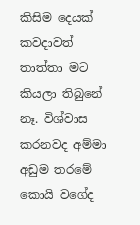කිසිම දෙයක් කවදාවත් තාත්තා මට කියලා තිබුනේ නෑ. විශ්වාස කරනවද අම්මා අඩුම තරමේ කොයි වගේද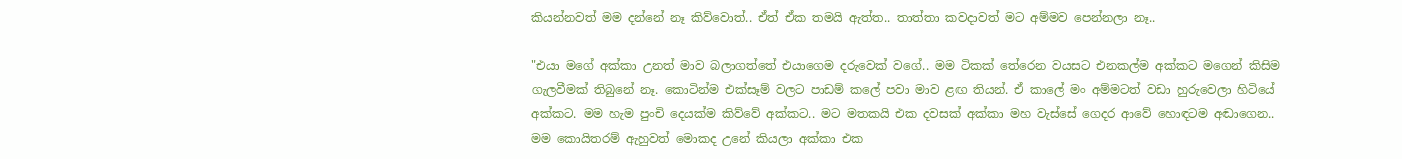කියන්නවත් මම දන්නේ නෑ කිව්වොත්.. ඒත් ඒක තමයි ඇත්ත.. තාත්තා කවදාවත් මට අම්මව පෙන්නලා නෑ..

"එයා මගේ අක්කා උනත් මාව බලාගත්තේ එයාගෙම දරුවෙක් වගේ.. මම ටිකක් තේරෙන වයසට එනකල්ම අක්කට මගෙන් කිසිම ගැලවීමක් තිබුනේ නෑ. කොටින්ම එක්සෑම් වලට පාඩම් කලේ පවා මාව ළඟ තියන්. ඒ කාලේ මං අම්මටත් වඩා හුරුවෙලා හිටියේ අක්කට. මම හැම පුංචි දෙයක්ම කිව්වේ අක්කට.. මට මතකයි එක දවසක් අක්කා මහ වැස්සේ ගෙදර ආවේ හොඳටම අඬාගෙන.. මම කොයිතරම් ඇහුවත් මොකද උනේ කියලා අක්කා එක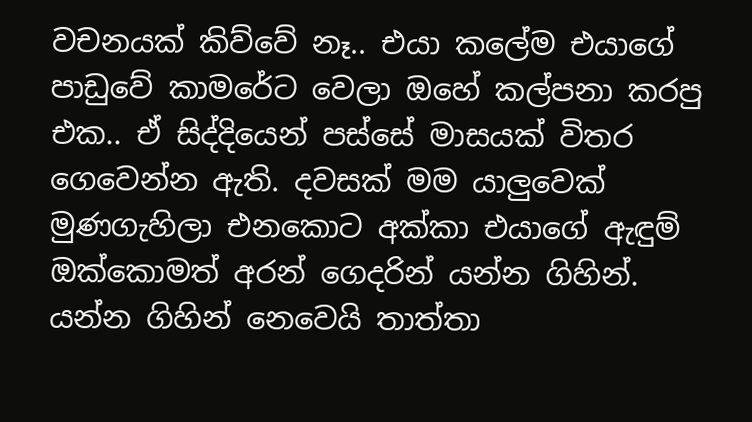වචනයක් කිව්වේ නෑ.. එයා කලේම එයාගේ පාඩුවේ කාමරේට වෙලා ඔහේ කල්පනා කරපු එක.. ඒ සිද්දියෙන් පස්සේ මාසයක් විතර ගෙවෙන්න ඇති. දවසක් මම යාලුවෙක් මුණගැහිලා එනකොට අක්කා එයාගේ ඇඳුම් ඔක්කොමත් අරන් ගෙදරින් යන්න ගිහින්. යන්න ගිහින් නෙවෙයි තාත්තා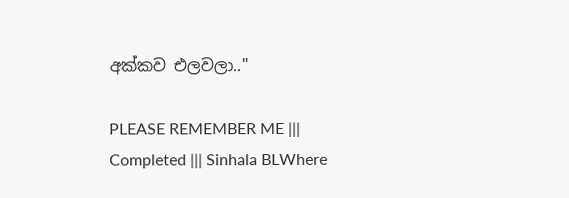අක්කව එලවලා.."

PLEASE REMEMBER ME ||| Completed ||| Sinhala BLWhere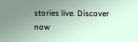stories live. Discover now